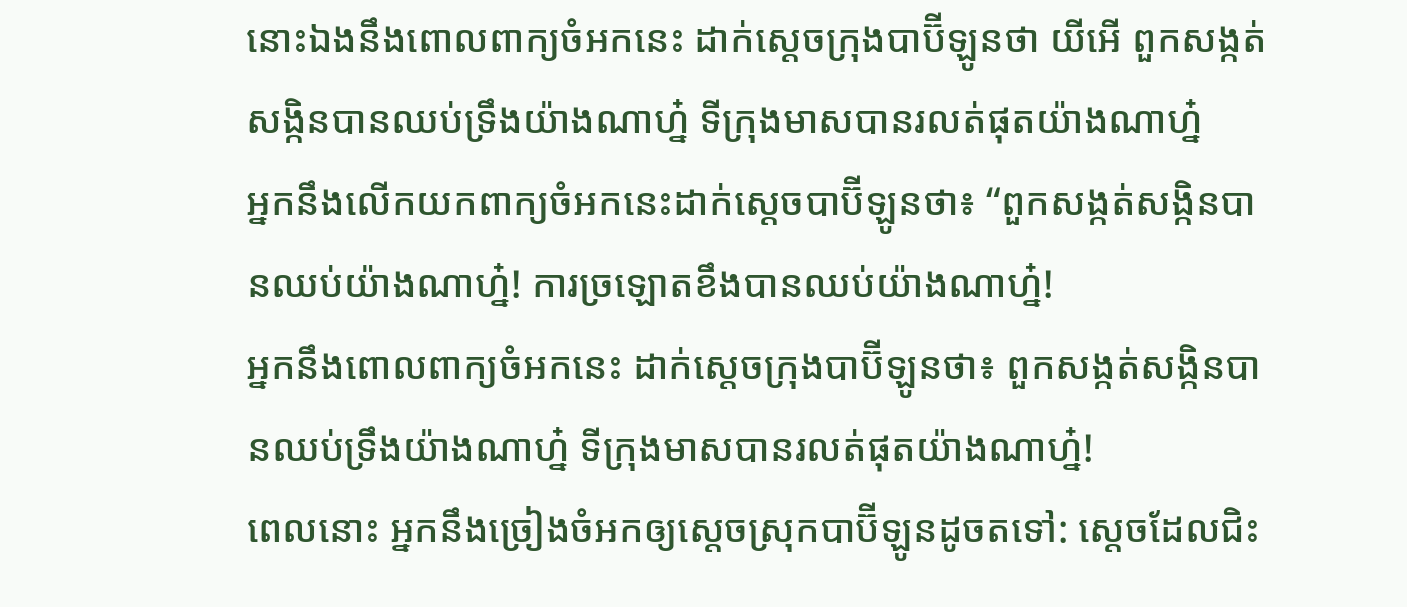នោះឯងនឹងពោលពាក្យចំអកនេះ ដាក់ស្តេចក្រុងបាប៊ីឡូនថា យីអើ ពួកសង្កត់សង្កិនបានឈប់ទ្រឹងយ៉ាងណាហ្ន៎ ទីក្រុងមាសបានរលត់ផុតយ៉ាងណាហ្ន៎
អ្នកនឹងលើកយកពាក្យចំអកនេះដាក់ស្ដេចបាប៊ីឡូនថា៖ “ពួកសង្កត់សង្កិនបានឈប់យ៉ាងណាហ្ន៎! ការច្រឡោតខឹងបានឈប់យ៉ាងណាហ្ន៎!
អ្នកនឹងពោលពាក្យចំអកនេះ ដាក់ស្តេចក្រុងបាប៊ីឡូនថា៖ ពួកសង្កត់សង្កិនបានឈប់ទ្រឹងយ៉ាងណាហ្ន៎ ទីក្រុងមាសបានរលត់ផុតយ៉ាងណាហ្ន៎!
ពេលនោះ អ្នកនឹងច្រៀងចំអកឲ្យស្ដេចស្រុកបាប៊ីឡូនដូចតទៅ: ស្ដេចដែលជិះ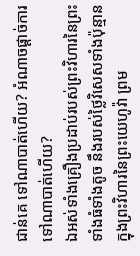ជាន់គេ ទៅណាបាត់ហើយ? អំណាចផ្ដាច់ការ ទៅណាបាត់ហើយ?
ឯអស់ទាំងគ្រឿងប្រដាប់របស់ព្រះវិហារនៃព្រះ ទាំងធំទាំងតូច នឹងរបស់ថ្លៃវិសេសទាំងប៉ុន្មាន ក្នុងព្រះវិហារនៃព្រះយេហូវ៉ា ព្រម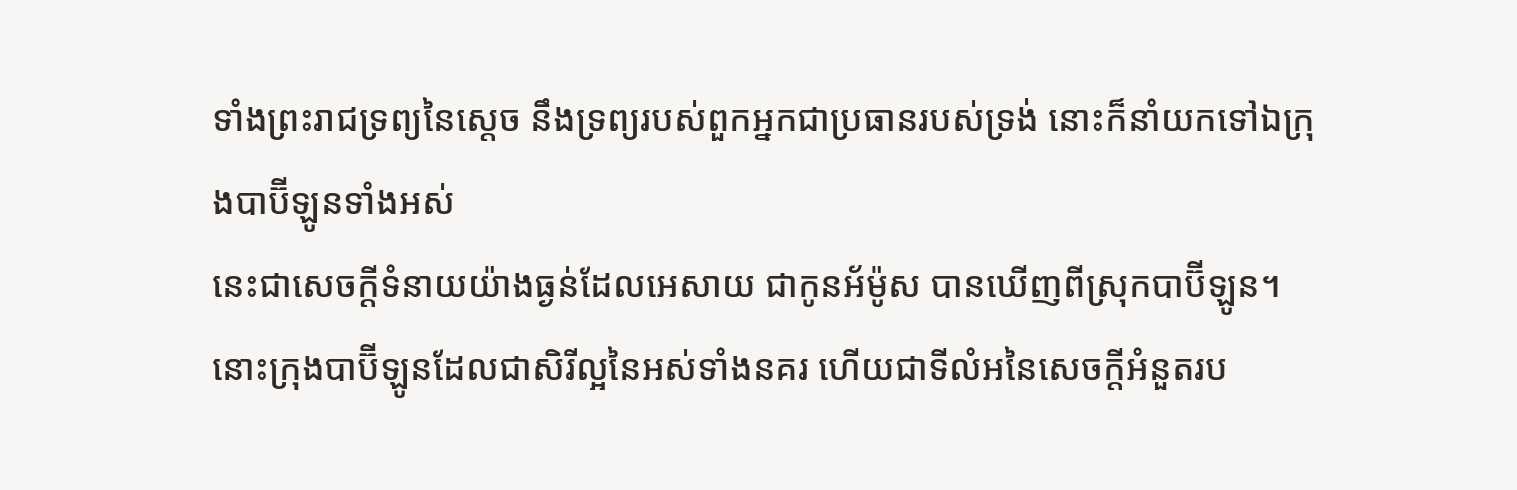ទាំងព្រះរាជទ្រព្យនៃស្តេច នឹងទ្រព្យរបស់ពួកអ្នកជាប្រធានរបស់ទ្រង់ នោះក៏នាំយកទៅឯក្រុងបាប៊ីឡូនទាំងអស់
នេះជាសេចក្ដីទំនាយយ៉ាងធ្ងន់ដែលអេសាយ ជាកូនអ័ម៉ូស បានឃើញពីស្រុកបាប៊ីឡូន។
នោះក្រុងបាប៊ីឡូនដែលជាសិរីល្អនៃអស់ទាំងនគរ ហើយជាទីលំអនៃសេចក្ដីអំនួតរប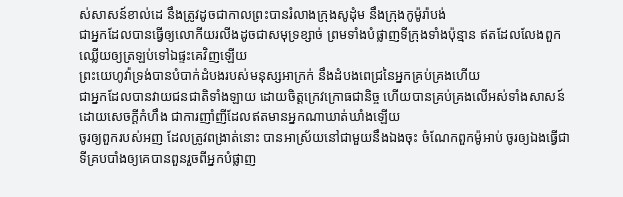ស់សាសន៍ខាល់ដេ នឹងត្រូវដូចជាកាលព្រះបានរំលាងក្រុងសូដុំម នឹងក្រុងកូម៉ូរ៉ាបង់
ជាអ្នកដែលបានធ្វើឲ្យលោកីយរលីងដូចជាសមុទ្រខ្សាច់ ព្រមទាំងបំផ្លាញទីក្រុងទាំងប៉ុន្មាន ឥតដែលលែងពួកឈ្លើយឲ្យត្រឡប់ទៅឯផ្ទះគេវិញឡើយ
ព្រះយេហូវ៉ាទ្រង់បានបំបាក់ដំបងរបស់មនុស្សអាក្រក់ នឹងដំបងពេជ្រនៃអ្នកគ្រប់គ្រងហើយ
ជាអ្នកដែលបានវាយជនជាតិទាំងឡាយ ដោយចិត្តក្រេវក្រោធជានិច្ច ហើយបានគ្រប់គ្រងលើអស់ទាំងសាសន៍ដោយសេចក្ដីកំហឹង ជាការញាំញីដែលឥតមានអ្នកណាឃាត់ឃាំងឡើយ
ចូរឲ្យពួករបស់អញ ដែលត្រូវពង្រាត់នោះ បានអាស្រ័យនៅជាមួយនឹងឯងចុះ ចំណែកពួកម៉ូអាប់ ចូរឲ្យឯងធ្វើជាទីគ្របបាំងឲ្យគេបានពួនរួចពីអ្នកបំផ្លាញ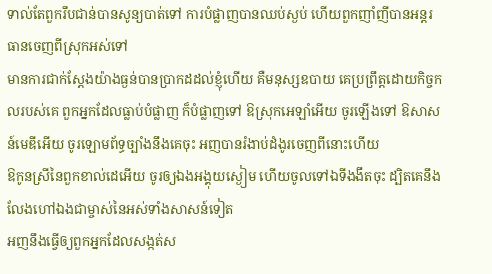ទាល់តែពួករឹបជាន់បានសូន្យបាត់ទៅ ការបំផ្លាញបានឈប់ស្ងប់ ហើយពួកញាំញីបានអន្តរធានចេញពីស្រុកអស់ទៅ
មានការជាក់ស្តែងយ៉ាងធ្ងន់បានប្រាកដដល់ខ្ញុំហើយ គឺមនុស្សឧបាយ គេប្រព្រឹត្តដោយកិច្ចកលរបស់គេ ពួកអ្នកដែលធ្លាប់បំផ្លាញ ក៏បំផ្លាញទៅ ឱស្រុកអេឡាំអើយ ចូរឡើងទៅ ឱសាសន៍មេឌីអើយ ចូរឡោមព័ទ្ធច្បាំងនឹងគេចុះ អញបានរំងាប់ដំងូរចេញពីនោះហើយ
ឱកូនស្រីនៃពួកខាល់ដេអើយ ចូរឲ្យឯងអង្គុយស្ងៀម ហើយចូលទៅឯទីងងឹតចុះ ដ្បិតគេនឹងលែងហៅឯងជាម្ចាស់នៃអស់ទាំងសាសន៍ទៀត
អញនឹងធ្វើឲ្យពួកអ្នកដែលសង្កត់ស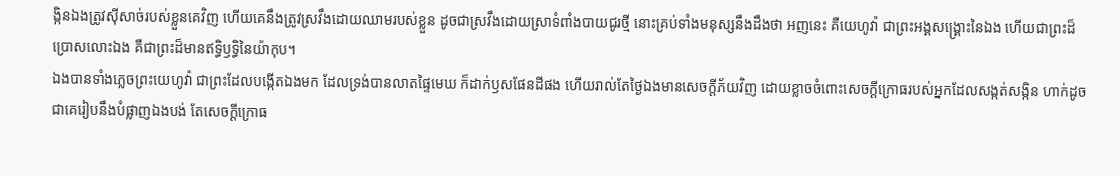ង្កិនឯងត្រូវស៊ីសាច់របស់ខ្លួនគេវិញ ហើយគេនឹងត្រូវស្រវឹងដោយឈាមរបស់ខ្លួន ដូចជាស្រវឹងដោយស្រាទំពាំងបាយជូរថ្មី នោះគ្រប់ទាំងមនុស្សនឹងដឹងថា អញនេះ គឺយេហូវ៉ា ជាព្រះអង្គសង្គ្រោះនៃឯង ហើយជាព្រះដ៏ប្រោសលោះឯង គឺជាព្រះដ៏មានឥទ្ធិឫទ្ធិនៃយ៉ាកុប។
ឯងបានទាំងភ្លេចព្រះយេហូវ៉ា ជាព្រះដែលបង្កើតឯងមក ដែលទ្រង់បានលាតផ្ទៃមេឃ ក៏ដាក់ឫសផែនដីផង ហើយរាល់តែថ្ងៃឯងមានសេចក្ដីភ័យវិញ ដោយខ្លាចចំពោះសេចក្ដីក្រោធរបស់អ្នកដែលសង្កត់សង្កិន ហាក់ដូចជាគេរៀបនឹងបំផ្លាញឯងបង់ តែសេចក្ដីក្រោធ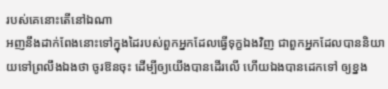របស់គេនោះតើនៅឯណា
អញនឹងដាក់ពែងនោះទៅក្នុងដៃរបស់ពួកអ្នកដែលធ្វើទុក្ខឯងវិញ ជាពួកអ្នកដែលបាននិយាយទៅព្រលឹងឯងថា ចូរឱនចុះ ដើម្បីឲ្យយើងបានដើរលើ ហើយឯងបានដេកទៅ ឲ្យខ្នង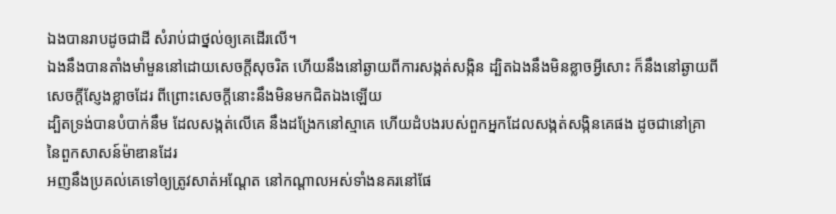ឯងបានរាបដូចជាដី សំរាប់ជាថ្នល់ឲ្យគេដើរលើ។
ឯងនឹងបានតាំងមាំមួននៅដោយសេចក្ដីសុចរិត ហើយនឹងនៅឆ្ងាយពីការសង្កត់សង្កិន ដ្បិតឯងនឹងមិនខ្លាចអ្វីសោះ ក៏នឹងនៅឆ្ងាយពីសេចក្ដីស្ញែងខ្លាចដែរ ពីព្រោះសេចក្ដីនោះនឹងមិនមកជិតឯងឡើយ
ដ្បិតទ្រង់បានបំបាក់នឹម ដែលសង្កត់លើគេ នឹងដង្រែកនៅស្មាគេ ហើយដំបងរបស់ពួកអ្នកដែលសង្កត់សង្កិនគេផង ដូចជានៅគ្រានៃពួកសាសន៍ម៉ាឌានដែរ
អញនឹងប្រគល់គេទៅឲ្យត្រូវសាត់អណ្តែត នៅកណ្តាលអស់ទាំងនគរនៅផែ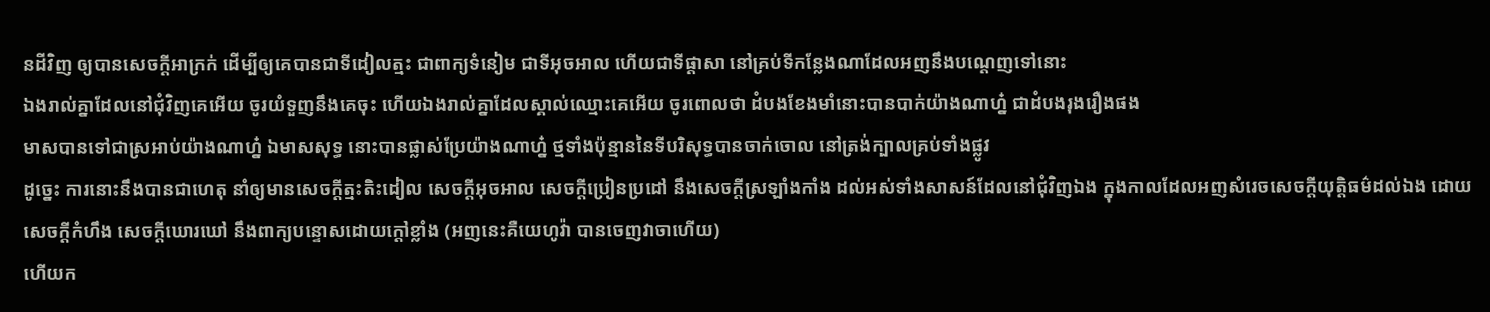នដីវិញ ឲ្យបានសេចក្ដីអាក្រក់ ដើម្បីឲ្យគេបានជាទីដៀលត្មះ ជាពាក្យទំនៀម ជាទីអុចអាល ហើយជាទីផ្តាសា នៅគ្រប់ទីកន្លែងណាដែលអញនឹងបណ្តេញទៅនោះ
ឯងរាល់គ្នាដែលនៅជុំវិញគេអើយ ចូរយំទួញនឹងគេចុះ ហើយឯងរាល់គ្នាដែលស្គាល់ឈ្មោះគេអើយ ចូរពោលថា ដំបងខែងមាំនោះបានបាក់យ៉ាងណាហ្ន៎ ជាដំបងរុងរឿងផង
មាសបានទៅជាស្រអាប់យ៉ាងណាហ្ន៎ ឯមាសសុទ្ធ នោះបានផ្លាស់ប្រែយ៉ាងណាហ្ន៎ ថ្មទាំងប៉ុន្មាននៃទីបរិសុទ្ធបានចាក់ចោល នៅត្រង់ក្បាលគ្រប់ទាំងផ្លូវ
ដូច្នេះ ការនោះនឹងបានជាហេតុ នាំឲ្យមានសេចក្ដីត្មះតិះដៀល សេចក្ដីអុចអាល សេចក្ដីប្រៀនប្រដៅ នឹងសេចក្ដីស្រឡាំងកាំង ដល់អស់ទាំងសាសន៍ដែលនៅជុំវិញឯង ក្នុងកាលដែលអញសំរេចសេចក្ដីយុត្តិធម៌ដល់ឯង ដោយសេចក្ដីកំហឹង សេចក្ដីឃោរឃៅ នឹងពាក្យបន្ទោសដោយក្តៅខ្លាំង (អញនេះគឺយេហូវ៉ា បានចេញវាចាហើយ)
ហើយក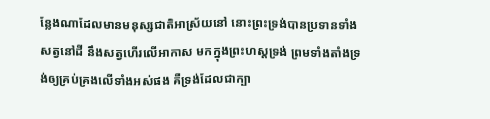ន្លែងណាដែលមានមនុស្សជាតិអាស្រ័យនៅ នោះព្រះទ្រង់បានប្រទានទាំងសត្វនៅដី នឹងសត្វហើរលើអាកាស មកក្នុងព្រះហស្តទ្រង់ ព្រមទាំងតាំងទ្រង់ឲ្យគ្រប់គ្រងលើទាំងអស់ផង គឺទ្រង់ដែលជាក្បា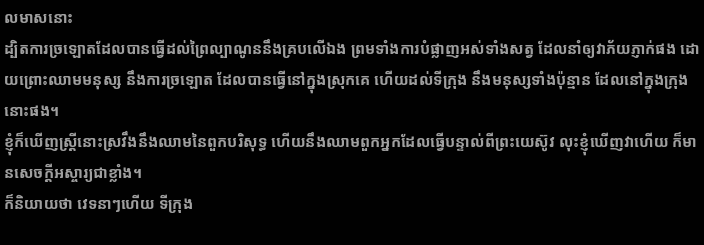លមាសនោះ
ដ្បិតការច្រឡោតដែលបានធ្វើដល់ព្រៃល្បាណូននឹងគ្របលើឯង ព្រមទាំងការបំផ្លាញអស់ទាំងសត្វ ដែលនាំឲ្យវាភ័យភ្ញាក់ផង ដោយព្រោះឈាមមនុស្ស នឹងការច្រឡោត ដែលបានធ្វើនៅក្នុងស្រុកគេ ហើយដល់ទីក្រុង នឹងមនុស្សទាំងប៉ុន្មាន ដែលនៅក្នុងក្រុងនោះផង។
ខ្ញុំក៏ឃើញស្ត្រីនោះស្រវឹងនឹងឈាមនៃពួកបរិសុទ្ធ ហើយនឹងឈាមពួកអ្នកដែលធ្វើបន្ទាល់ពីព្រះយេស៊ូវ លុះខ្ញុំឃើញវាហើយ ក៏មានសេចក្ដីអស្ចារ្យជាខ្លាំង។
ក៏និយាយថា វេទនាៗហើយ ទីក្រុង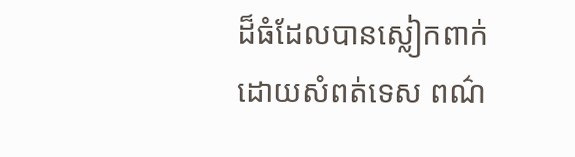ដ៏ធំដែលបានស្លៀកពាក់ ដោយសំពត់ទេស ពណ៌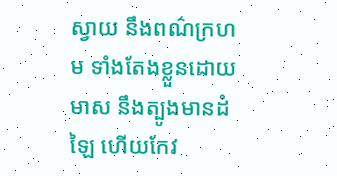ស្វាយ នឹងពណ៌ក្រហម ទាំងតែងខ្លួនដោយមាស នឹងត្បូងមានដំឡៃ ហើយកែវ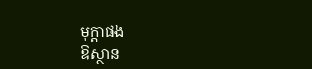មុក្តាផង
ឱស្ថាន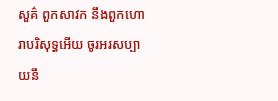សួគ៌ ពួកសាវក នឹងពួកហោរាបរិសុទ្ធអើយ ចូរអរសប្បាយនឹ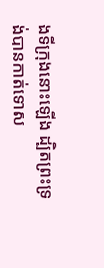ងទីក្រុងនោះឡើង ដ្បិតព្រះទ្រង់បានកាត់ទោស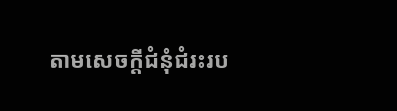តាមសេចក្ដីជំនុំជំរះរប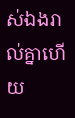ស់ឯងរាល់គ្នាហើយ